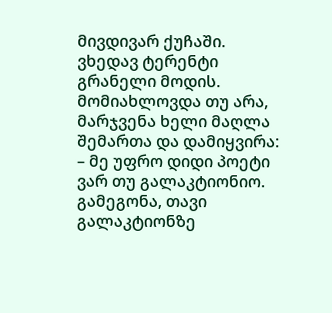მივდივარ ქუჩაში.
ვხედავ ტერენტი გრანელი მოდის.
მომიახლოვდა თუ არა, მარჯვენა ხელი მაღლა შემართა და დამიყვირა:
– მე უფრო დიდი პოეტი ვარ თუ გალაკტიონიო.
გამეგონა, თავი გალაკტიონზე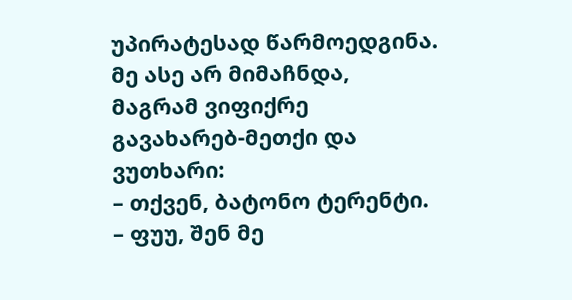უპირატესად წარმოედგინა. მე ასე არ მიმაჩნდა, მაგრამ ვიფიქრე გავახარებ-მეთქი და ვუთხარი:
– თქვენ, ბატონო ტერენტი.
– ფუუ, შენ მე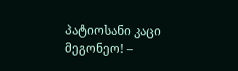პატიოსანი კაცი მეგონეო! –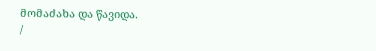მომაძახა და წავიდა.
/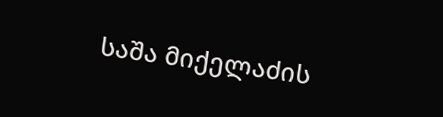საშა მიქელაძის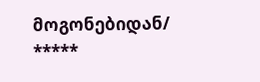მოგონებიდან/
*****